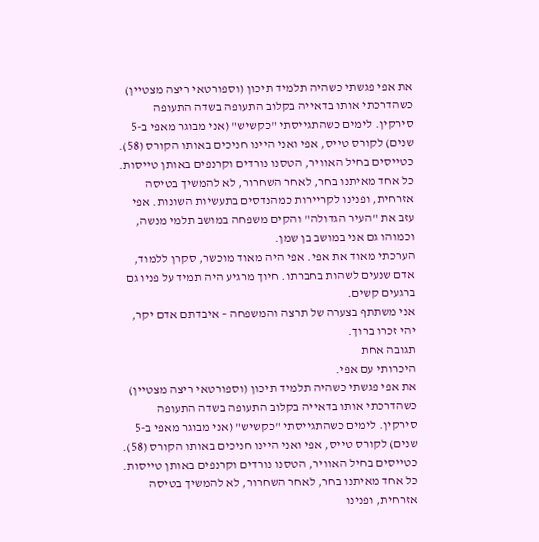את אפי פגשתי כשהיה תלמיד תיכון (וספורטאי ריצה מצטיין) כשהדרכתי אותו בדאייה בקלוב התעופה בשדה התעופה סירקין. לימים כשהתגייסתי "כקשיש" (אני מבוגר מאפי ב-5 שנים) לקורס טייס, אפי ואני היינו חניכים באותו הקורס (58). כטייסים בחיל האוויר, הטסנו נורדים וקרנפים באותן טייסות.
כל אחד מאיתנו בחר, לאחר השחרור, לא להמשיך בטיסה אזרחית, ופנינו לקריירות כמהנדסים בתעשיות השונות. אפי עזב את "העיר הגדולה" והקים משפחה במושב תלמי מנשה, וכמוהו גם אני במושב בן שמן.
הערכתי מאוד את אפי. אפי היה מאוד מוכשר, סקרן ללמוד, אדם שנעים לשהות בחברתו. חיוך מרגיע היה תמיד על פניו גם ברגעים קשים.
אני משתתף בצערה של תרצה והמשפחה – איבדתם אדם יקר, יהי זכרו ברוך.
תגובה אחת
היכרותי עם אפי.
את אפי פגשתי כשהיה תלמיד תיכון (וספורטאי ריצה מצטיין) כשהדרכתי אותו בדאייה בקלוב התעופה בשדה התעופה סירקין. לימים כשהתגייסתי "כקשיש" (אני מבוגר מאפי ב-5 שנים) לקורס טייס, אפי ואני היינו חניכים באותו הקורס (58). כטייסים בחיל האוויר, הטסנו נורדים וקרנפים באותן טייסות.
כל אחד מאיתנו בחר, לאחר השחרור, לא להמשיך בטיסה אזרחית, ופנינו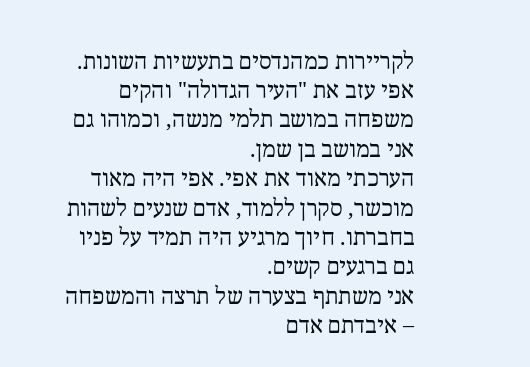לקריירות כמהנדסים בתעשיות השונות. אפי עזב את "העיר הגדולה" והקים משפחה במושב תלמי מנשה, וכמוהו גם אני במושב בן שמן.
הערכתי מאוד את אפי. אפי היה מאוד מוכשר, סקרן ללמוד, אדם שנעים לשהות בחברתו. חיוך מרגיע היה תמיד על פניו גם ברגעים קשים.
אני משתתף בצערה של תרצה והמשפחה – איבדתם אדם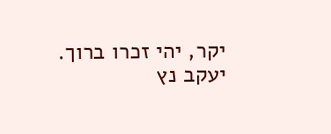יקר, יהי זכרו ברוך.
יעקב נץ